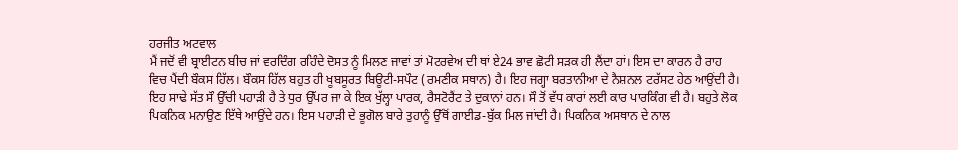ਹਰਜੀਤ ਅਟਵਾਲ
ਮੈਂ ਜਦੋਂ ਵੀ ਬ੍ਰਾਈਟਨ ਬੀਚ ਜਾਂ ਵਰਦਿੰਗ ਰਹਿੰਦੇ ਦੋਸਤ ਨੂੰ ਮਿਲਣ ਜਾਵਾਂ ਤਾਂ ਮੋਟਰਵੇਅ ਦੀ ਥਾਂ ਏ24 ਭਾਵ ਛੋਟੀ ਸੜਕ ਹੀ ਲੈਂਦਾ ਹਾਂ। ਇਸ ਦਾ ਕਾਰਨ ਹੈ ਰਾਹ ਵਿਚ ਪੈਂਦੀ ਬੌਕਸ ਹਿੱਲ। ਬੌਕਸ ਹਿੱਲ ਬਹੁਤ ਹੀ ਖੂਬਸੂਰਤ ਬਿਊਟੀ-ਸਪੌਟ (ਰਮਣੀਕ ਸਥਾਨ) ਹੈ। ਇਹ ਜਗ੍ਹਾ ਬਰਤਾਨੀਆ ਦੇ ਨੈਸ਼ਨਲ ਟਰੱਸਟ ਹੇਠ ਆਉਂਦੀ ਹੈ। ਇਹ ਸਾਢੇ ਸੱਤ ਸੌ ਉੱਚੀ ਪਹਾੜੀ ਹੈ ਤੇ ਧੁਰ ਉੱਪਰ ਜਾ ਕੇ ਇਕ ਖੁੱਲ੍ਹਾ ਪਾਰਕ, ਰੈਸਟੋਰੈਂਟ ਤੇ ਦੁਕਾਨਾਂ ਹਨ। ਸੌ ਤੋਂ ਵੱਧ ਕਾਰਾਂ ਲਈ ਕਾਰ ਪਾਰਕਿੰਗ ਵੀ ਹੈ। ਬਹੁਤੇ ਲੋਕ ਪਿਕਨਿਕ ਮਨਾਉਣ ਇੱਥੇ ਆਉਂਦੇ ਹਨ। ਇਸ ਪਹਾੜੀ ਦੇ ਭੂਗੋਲ ਬਾਰੇ ਤੁਹਾਨੂੰ ਉੱਥੋਂ ਗਾਈਡ-ਬੁੱਕ ਮਿਲ ਜਾਂਦੀ ਹੈ। ਪਿਕਨਿਕ ਅਸਥਾਨ ਦੇ ਨਾਲ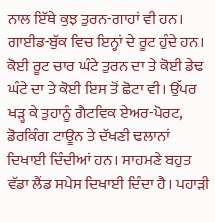ਨਾਲ ਇੱਥੇ ਕੁਝ ਤੁਰਨ-ਗਾਹਾਂ ਵੀ ਹਨ। ਗਾਈਡ-ਬੁੱਕ ਵਿਚ ਇਨ੍ਹਾਂ ਦੇ ਰੂਟ ਹੁੰਦੇ ਹਨ। ਕੋਈ ਰੂਟ ਚਾਰ ਘੰਟੇ ਤੁਰਨ ਦਾ ਤੇ ਕੋਈ ਡੇਢ ਘੰਟੇ ਦਾ ਤੇ ਕੋਈ ਇਸ ਤੋਂ ਛੋਟਾ ਵੀ। ਉੱਪਰ ਖੜ੍ਹ ਕੇ ਤੁਹਾਨੂੰ ਗੈਟਵਿਕ ਏਅਰ-ਪੋਰਟ, ਡੋਰਕਿੰਗ ਟਾਊਨ ਤੇ ਦੱਖਣੀ ਢਲਾਨਾਂ ਦਿਖਾਈ ਦਿੰਦੀਆਂ ਹਨ। ਸਾਹਮਣੇ ਬਹੁਤ ਵੱਡਾ ਲੈਂਡ ਸਪੇਸ ਦਿਖਾਈ ਦਿੰਦਾ ਹੈ। ਪਹਾੜੀ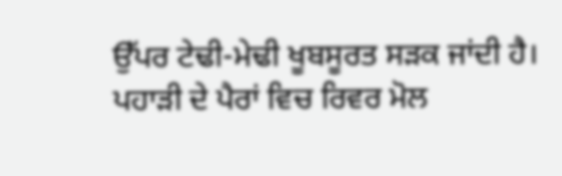ਉੱਪਰ ਟੇਢੀ-ਮੇਢੀ ਖੂਬਸੂਰਤ ਸੜਕ ਜਾਂਦੀ ਹੈ। ਪਹਾੜੀ ਦੇ ਪੈਰਾਂ ਵਿਚ ਰਿਵਰ ਮੋਲ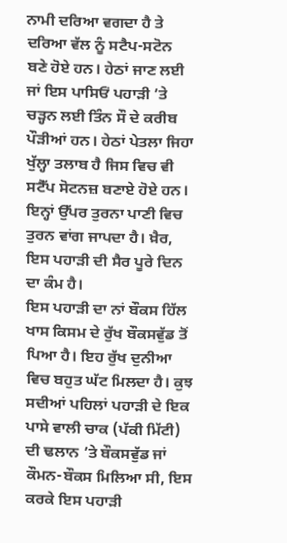ਨਾਮੀ ਦਰਿਆ ਵਗਦਾ ਹੈ ਤੇ ਦਰਿਆ ਵੱਲ ਨੂੰ ਸਟੈਪ-ਸਟੋਨ ਬਣੇ ਹੋਏ ਹਨ। ਹੇਠਾਂ ਜਾਣ ਲਈ ਜਾਂ ਇਸ ਪਾਸਿਓਂ ਪਹਾੜੀ ’ਤੇ ਚੜ੍ਹਨ ਲਈ ਤਿੰਨ ਸੌ ਦੇ ਕਰੀਬ ਪੌੜੀਆਂ ਹਨ। ਹੇਠਾਂ ਪੇਤਲਾ ਜਿਹਾ ਖੁੱਲ੍ਹਾ ਤਲਾਬ ਹੈ ਜਿਸ ਵਿਚ ਵੀ ਸਟੈੱਪ ਸੋਟਨਜ਼ ਬਣਾਏ ਹੋਏ ਹਨ। ਇਨ੍ਹਾਂ ਉੱਪਰ ਤੁਰਨਾ ਪਾਣੀ ਵਿਚ ਤੁਰਨ ਵਾਂਗ ਜਾਪਦਾ ਹੈ। ਖ਼ੈਰ, ਇਸ ਪਹਾੜੀ ਦੀ ਸੈਰ ਪੂਰੇ ਦਿਨ ਦਾ ਕੰਮ ਹੈ।
ਇਸ ਪਹਾੜੀ ਦਾ ਨਾਂ ਬੌਕਸ ਹਿੱਲ ਖਾਸ ਕਿਸਮ ਦੇ ਰੁੱਖ ਬੌਕਸਵੁੱਡ ਤੋਂ ਪਿਆ ਹੈ। ਇਹ ਰੁੱਖ ਦੁਨੀਆ ਵਿਚ ਬਹੁਤ ਘੱਟ ਮਿਲਦਾ ਹੈ। ਕੁਝ ਸਦੀਆਂ ਪਹਿਲਾਂ ਪਹਾੜੀ ਦੇ ਇਕ ਪਾਸੇ ਵਾਲੀ ਚਾਕ (ਪੱਕੀ ਮਿੱਟੀ) ਦੀ ਢਲਾਨ ’ਤੇ ਬੌਕਸਵੁੱਡ ਜਾਂ ਕੌਮਨ-ਬੌਕਸ ਮਿਲਿਆ ਸੀ, ਇਸ ਕਰਕੇ ਇਸ ਪਹਾੜੀ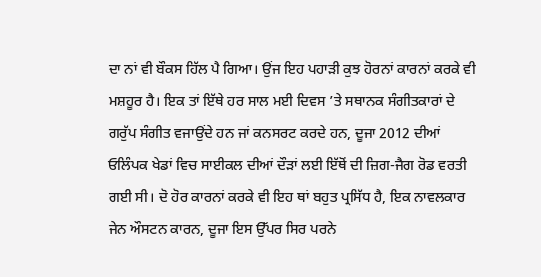ਦਾ ਨਾਂ ਵੀ ਬੌਕਸ ਹਿੱਲ ਪੈ ਗਿਆ। ਉਂਜ ਇਹ ਪਹਾੜੀ ਕੁਝ ਹੋਰਨਾਂ ਕਾਰਨਾਂ ਕਰਕੇ ਵੀ ਮਸ਼ਹੂਰ ਹੈ। ਇਕ ਤਾਂ ਇੱਥੇ ਹਰ ਸਾਲ ਮਈ ਦਿਵਸ ’ਤੇ ਸਥਾਨਕ ਸੰਗੀਤਕਾਰਾਂ ਦੇ ਗਰੁੱਪ ਸੰਗੀਤ ਵਜਾਉਂਦੇ ਹਨ ਜਾਂ ਕਨਸਰਟ ਕਰਦੇ ਹਨ, ਦੂਜਾ 2012 ਦੀਆਂ ਓਲਿੰਪਕ ਖੇਡਾਂ ਵਿਚ ਸਾਈਕਲ ਦੀਆਂ ਦੌੜਾਂ ਲਈ ਇੱਥੋਂ ਦੀ ਜ਼ਿਗ-ਜੈਗ ਰੋਡ ਵਰਤੀ ਗਈ ਸੀ। ਦੋ ਹੋਰ ਕਾਰਨਾਂ ਕਰਕੇ ਵੀ ਇਹ ਥਾਂ ਬਹੁਤ ਪ੍ਰਸਿੱਧ ਹੈ, ਇਕ ਨਾਵਲਕਾਰ ਜੇਨ ਔਸਟਨ ਕਾਰਨ, ਦੂਜਾ ਇਸ ਉੱਪਰ ਸਿਰ ਪਰਨੇ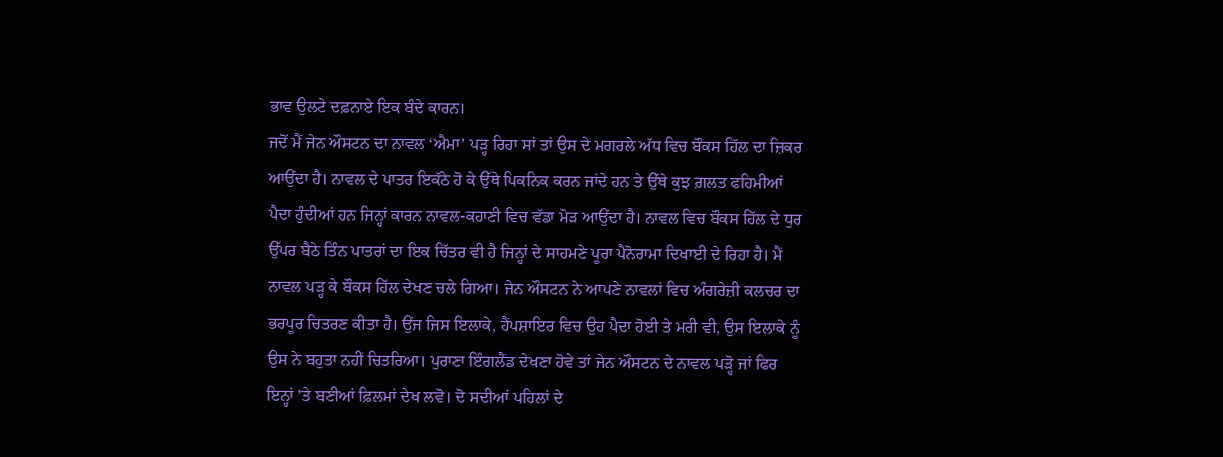ਭਾਵ ਉਲਟੇ ਦਫ਼ਨਾਏ ਇਕ ਬੰਦੇ ਕਾਰਨ।
ਜਦੋਂ ਮੈਂ ਜੇਨ ਔਸਟਨ ਦਾ ਨਾਵਲ ‘ਐਮਾ’ ਪੜ੍ਹ ਰਿਹਾ ਸਾਂ ਤਾਂ ਉਸ ਦੇ ਮਗਰਲੇ ਅੱਧ ਵਿਚ ਬੌਕਸ ਹਿੱਲ ਦਾ ਜ਼ਿਕਰ ਆਉਂਦਾ ਹੈ। ਨਾਵਲ ਦੇ ਪਾਤਰ ਇਕੱਠੇ ਹੋ ਕੇ ਉੱਥੇ ਪਿਕਨਿਕ ਕਰਨ ਜਾਂਦੇ ਹਨ ਤੇ ਉੱਥੇ ਕੁਝ ਗ਼ਲਤ ਫਹਿਮੀਆਂ ਪੈਦਾ ਹੁੰਦੀਆਂ ਹਨ ਜਿਨ੍ਹਾਂ ਕਾਰਨ ਨਾਵਲ-ਕਹਾਣੀ ਵਿਚ ਵੱਡਾ ਮੋੜ ਆਉਂਦਾ ਹੈ। ਨਾਵਲ ਵਿਚ ਬੌਕਸ ਹਿੱਲ ਦੇ ਧੁਰ ਉੱਪਰ ਬੈਠੇ ਤਿੰਨ ਪਾਤਰਾਂ ਦਾ ਇਕ ਚਿੱਤਰ ਵੀ ਹੈ ਜਿਨ੍ਹਾਂ ਦੇ ਸਾਹਮਣੇ ਪੂਰਾ ਪੈਨੋਰਾਮਾ ਦਿਖਾਈ ਦੇ ਰਿਹਾ ਹੈ। ਮੈਂ ਨਾਵਲ ਪੜ੍ਹ ਕੇ ਬੌਕਸ ਹਿੱਲ ਦੇਖਣ ਚਲੇ ਗਿਆ। ਜੇਨ ਔਸਟਨ ਨੇ ਆਪਣੇ ਨਾਵਲਾਂ ਵਿਚ ਅੰਗਰੇਜ਼ੀ ਕਲਚਰ ਦਾ ਭਰਪੂਰ ਚਿਤਰਣ ਕੀਤਾ ਹੈ। ਉਂਜ ਜਿਸ ਇਲਾਕੇ, ਹੈਂਪਸ਼ਾਇਰ ਵਿਚ ਉਹ ਪੈਦਾ ਹੋਈ ਤੇ ਮਰੀ ਵੀ, ਉਸ ਇਲਾਕੇ ਨੂੰ ਉਸ ਨੇ ਬਹੁਤਾ ਨਹੀਂ ਚਿਤਰਿਆ। ਪੁਰਾਣਾ ਇੰਗਲੈਂਡ ਦੇਖਣਾ ਹੋਵੇ ਤਾਂ ਜੇਨ ਔਸਟਨ ਦੇ ਨਾਵਲ ਪੜ੍ਹੋ ਜਾਂ ਫਿਰ ਇਨ੍ਹਾਂ ’ਤੇ ਬਣੀਆਂ ਫ਼ਿਲਮਾਂ ਦੇਖ ਲਵੋ। ਦੋ ਸਦੀਆਂ ਪਹਿਲਾਂ ਦੇ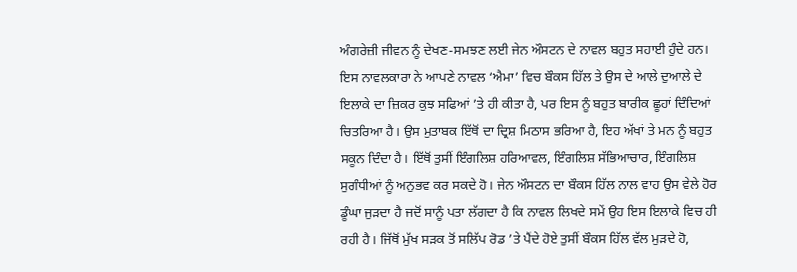ਅੰਗਰੇਜ਼ੀ ਜੀਵਨ ਨੂੰ ਦੇਖਣ-ਸਮਝਣ ਲਈ ਜੇਨ ਔਸਟਨ ਦੇ ਨਾਵਲ ਬਹੁਤ ਸਹਾਈ ਹੁੰਦੇ ਹਨ। ਇਸ ਨਾਵਲਕਾਰਾ ਨੇ ਆਪਣੇ ਨਾਵਲ ‘ਐਮਾ’ ਵਿਚ ਬੌਕਸ ਹਿੱਲ ਤੇ ਉਸ ਦੇ ਆਲੇ ਦੁਆਲੇ ਦੇ ਇਲਾਕੇ ਦਾ ਜ਼ਿਕਰ ਕੁਝ ਸਫਿਆਂ ’ਤੇ ਹੀ ਕੀਤਾ ਹੈ, ਪਰ ਇਸ ਨੂੰ ਬਹੁਤ ਬਾਰੀਕ ਛੂਹਾਂ ਦਿੰਦਿਆਂ ਚਿਤਰਿਆ ਹੈ। ਉਸ ਮੁਤਾਬਕ ਇੱਥੋਂ ਦਾ ਦ੍ਰਿਸ਼ ਮਿਠਾਸ ਭਰਿਆ ਹੈ, ਇਹ ਅੱਖਾਂ ਤੇ ਮਨ ਨੂੰ ਬਹੁਤ ਸਕੂਨ ਦਿੰਦਾ ਹੈ। ਇੱਥੋਂ ਤੁਸੀਂ ਇੰਗਲਿਸ਼ ਹਰਿਆਵਲ, ਇੰਗਲਿਸ਼ ਸੱਭਿਆਚਾਰ, ਇੰਗਲਿਸ਼ ਸੁਗੰਧੀਆਂ ਨੂੰ ਅਨੁਭਵ ਕਰ ਸਕਦੇ ਹੋ। ਜੇਨ ਔਸਟਨ ਦਾ ਬੌਕਸ ਹਿੱਲ ਨਾਲ ਵਾਹ ਉਸ ਵੇਲੇ ਹੋਰ ਡੂੰਘਾ ਜੁੜਦਾ ਹੈ ਜਦੋਂ ਸਾਨੂੰ ਪਤਾ ਲੱਗਦਾ ਹੈ ਕਿ ਨਾਵਲ ਲਿਖਦੇ ਸਮੇਂ ਉਹ ਇਸ ਇਲਾਕੇ ਵਿਚ ਹੀ ਰਹੀ ਹੈ। ਜਿੱਥੋਂ ਮੁੱਖ ਸੜਕ ਤੋਂ ਸਲਿੱਪ ਰੋਡ ’ਤੇ ਪੈਂਦੇ ਹੋਏ ਤੁਸੀਂ ਬੌਕਸ ਹਿੱਲ ਵੱਲ ਮੁੜਦੇ ਹੋ,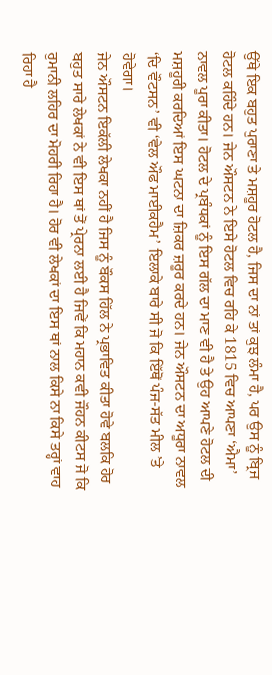ਉੱਥੇ ਇਕ ਬਹੁਤ ਪੁਰਾਣਾ ਤੇ ਮਸ਼ਹੂਰ ਹੋਟਲ ਹੈ, ਜਿਸ ਦਾ ਨਾਂ ਤਾਂ ਕੁਝ ਲੰਮਾ ਹੈ, ਪਰ ਉਸ ਨੂੰ ਬ੍ਰਿਜ ਹੋਟਲ ਕਹਿੰਦੇ ਹਨ। ਜੇਨ ਔਸਟਨ ਨੇ ਇਸੇ ਹੋਟਲ ਵਿਚ ਰਹਿ ਕੇ 1815 ਵਿਚ ਆਪਣਾ ‘ਐਮਾ’ ਨਾਵਲ ਪੂਰਾ ਕੀਤਾ। ਹੋਟਲ ਦੇ ਪ੍ਰਬੰਧਕਾਂ ਨੂੰ ਇਸ ਗੱਲ ਦਾ ਮਾਣ ਵੀ ਹੈ ਤੇ ਉਹ ਆਪਣੇ ਹੋਟਲ ਦੀ ਮਸ਼ਹੂਰੀ ਕਰਦਿਆਂ ਇਸ ਘਟਨਾ ਦਾ ਜ਼ਿਕਰ ਜ਼ਰੂਰ ਕਰਦੇ ਹਨ। ਜੇਨ ਔਸਟਨ ਦਾ ਅਧੂਰਾ ਨਾਵਲ ‘ਦਿ ਵੌਟਸਨ’ ਵੀ ‘ਵੇਲ ਔਫ ਮਾਈਕਹੈਮ’ ਇਲਾਕੇ ਬਾਰੇ ਸੀ ਜੋ ਕਿ ਇੱਥੋਂ ਪੰਜ-ਸੱਤ ਮੀਲ ’ਤੇ ਹੋਵੇਗਾ।
ਜੇਨ ਔਸਟਨ ਇਕੱਲੀ ਲੇਖਕਾ ਨਹੀਂ ਹੈ ਜਿਸ ਨੂੰ ਬੌਕਸ ਹਿੱਲ ਨੇ ਪ੍ਰਭਾਵਿਤ ਕੀਤਾ ਹੋਵੇ ਬਲਕਿ ਹੋਰ ਬਹੁਤ ਸਾਰੇ ਲੇਖਕਾਂ ਨੇ ਵੀ ਇਸ ਥਾਂ ਤੋਂ ਪ੍ਰੇਰਨਾ ਲਈ ਹੈ ਜਿਵੇਂ ਕਿ ਮਹਾਨ ਕਵੀ ਜੌਹਨ ਕੀਟਸ ਜੋ ਕਿ ਰੁਮਾਨੀ ਲਹਿਰ ਦਾ ਮੋਹਰੀ ਰਿਹਾ ਹੈ। ਹੋਰ ਵੀ ਲੇਖਕਾਂ ਦਾ ਇਸ ਥਾਂ ਨਾਲ ਕਿਸੇ ਨਾ ਕਿਸੇ ਤਰ੍ਹਾਂ ਵਾਹ ਰਿਹਾ ਹੈ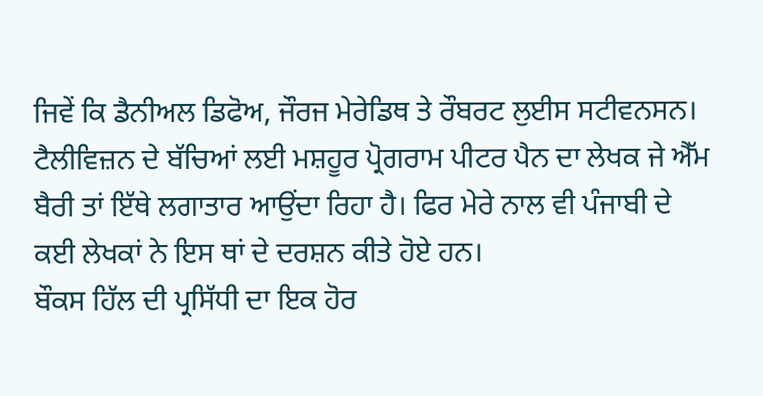ਜਿਵੇਂ ਕਿ ਡੈਨੀਅਲ ਡਿਫੋਅ, ਜੌਰਜ ਮੇਰੇਡਿਥ ਤੇ ਰੌਬਰਟ ਲੁਈਸ ਸਟੀਵਨਸਨ। ਟੈਲੀਵਿਜ਼ਨ ਦੇ ਬੱਚਿਆਂ ਲਈ ਮਸ਼ਹੂਰ ਪ੍ਰੋਗਰਾਮ ਪੀਟਰ ਪੈਨ ਦਾ ਲੇਖਕ ਜੇ ਐੱਮ ਬੈਰੀ ਤਾਂ ਇੱਥੇ ਲਗਾਤਾਰ ਆਉਂਦਾ ਰਿਹਾ ਹੈ। ਫਿਰ ਮੇਰੇ ਨਾਲ ਵੀ ਪੰਜਾਬੀ ਦੇ ਕਈ ਲੇਖਕਾਂ ਨੇ ਇਸ ਥਾਂ ਦੇ ਦਰਸ਼ਨ ਕੀਤੇ ਹੋਏ ਹਨ।
ਬੌਕਸ ਹਿੱਲ ਦੀ ਪ੍ਰਸਿੱਧੀ ਦਾ ਇਕ ਹੋਰ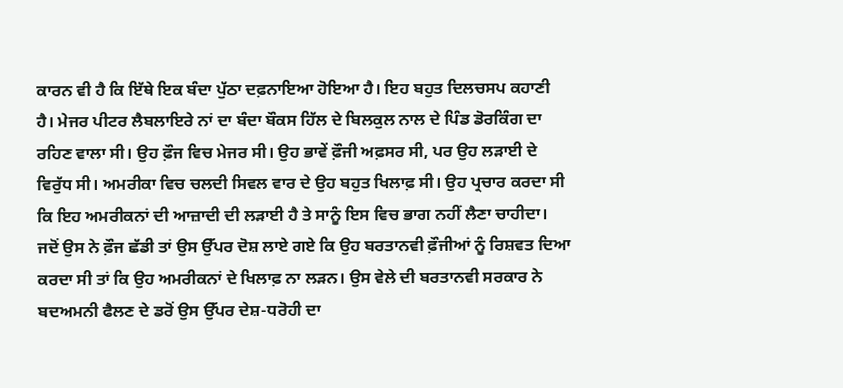ਕਾਰਨ ਵੀ ਹੈ ਕਿ ਇੱਥੇ ਇਕ ਬੰਦਾ ਪੁੱਠਾ ਦਫ਼ਨਾਇਆ ਹੋਇਆ ਹੈ। ਇਹ ਬਹੁਤ ਦਿਲਚਸਪ ਕਹਾਣੀ ਹੈ। ਮੇਜਰ ਪੀਟਰ ਲੈਬਲਾਇਰੇ ਨਾਂ ਦਾ ਬੰਦਾ ਬੌਕਸ ਹਿੱਲ ਦੇ ਬਿਲਕੁਲ ਨਾਲ ਦੇ ਪਿੰਡ ਡੋਰਕਿੰਗ ਦਾ ਰਹਿਣ ਵਾਲਾ ਸੀ। ਉਹ ਫ਼ੌਜ ਵਿਚ ਮੇਜਰ ਸੀ। ਉਹ ਭਾਵੇਂ ਫ਼ੌਜੀ ਅਫ਼ਸਰ ਸੀ, ਪਰ ਉਹ ਲੜਾਈ ਦੇ ਵਿਰੁੱਧ ਸੀ। ਅਮਰੀਕਾ ਵਿਚ ਚਲਦੀ ਸਿਵਲ ਵਾਰ ਦੇ ਉਹ ਬਹੁਤ ਖਿਲਾਫ਼ ਸੀ। ਉਹ ਪ੍ਰਚਾਰ ਕਰਦਾ ਸੀ ਕਿ ਇਹ ਅਮਰੀਕਨਾਂ ਦੀ ਆਜ਼ਾਦੀ ਦੀ ਲੜਾਈ ਹੈ ਤੇ ਸਾਨੂੰ ਇਸ ਵਿਚ ਭਾਗ ਨਹੀਂ ਲੈਣਾ ਚਾਹੀਦਾ। ਜਦੋਂ ਉਸ ਨੇ ਫ਼ੌਜ ਛੱਡੀ ਤਾਂ ਉਸ ਉੱਪਰ ਦੋਸ਼ ਲਾਏ ਗਏ ਕਿ ਉਹ ਬਰਤਾਨਵੀ ਫ਼ੌਜੀਆਂ ਨੂੰ ਰਿਸ਼ਵਤ ਦਿਆ ਕਰਦਾ ਸੀ ਤਾਂ ਕਿ ਉਹ ਅਮਰੀਕਨਾਂ ਦੇ ਖਿਲਾਫ਼ ਨਾ ਲੜਨ। ਉਸ ਵੇਲੇ ਦੀ ਬਰਤਾਨਵੀ ਸਰਕਾਰ ਨੇ ਬਦਅਮਨੀ ਫੈਲਣ ਦੇ ਡਰੋਂ ਉਸ ਉੱਪਰ ਦੇਸ਼-ਧਰੋਹੀ ਦਾ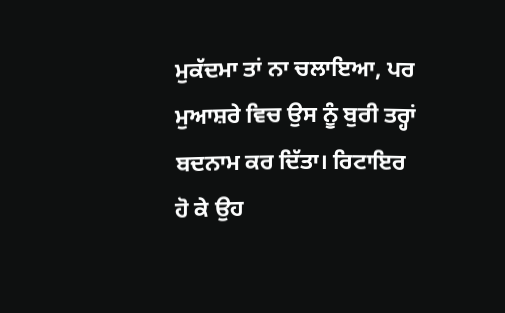ਮੁਕੱਦਮਾ ਤਾਂ ਨਾ ਚਲਾਇਆ, ਪਰ ਮੁਆਸ਼ਰੇ ਵਿਚ ਉਸ ਨੂੰ ਬੁਰੀ ਤਰ੍ਹਾਂ ਬਦਨਾਮ ਕਰ ਦਿੱਤਾ। ਰਿਟਾਇਰ ਹੋ ਕੇ ਉਹ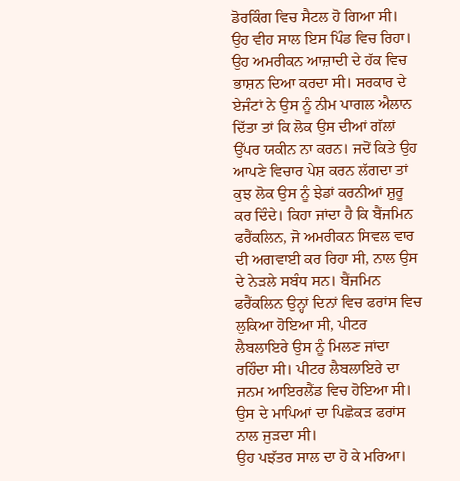ਡੋਰਕਿੰਗ ਵਿਚ ਸੈਟਲ ਹੋ ਗਿਆ ਸੀ। ਉਹ ਵੀਹ ਸਾਲ ਇਸ ਪਿੰਡ ਵਿਚ ਰਿਹਾ। ਉਹ ਅਮਰੀਕਨ ਆਜ਼ਾਦੀ ਦੇ ਹੱਕ ਵਿਚ ਭਾਸ਼ਨ ਦਿਆ ਕਰਦਾ ਸੀ। ਸਰਕਾਰ ਦੇ ਏਜੰਟਾਂ ਨੇ ਉਸ ਨੂੰ ਨੀਮ ਪਾਗਲ ਐਲਾਨ ਦਿੱਤਾ ਤਾਂ ਕਿ ਲੋਕ ਉਸ ਦੀਆਂ ਗੱਲਾਂ ਉੱਪਰ ਯਕੀਨ ਨਾ ਕਰਨ। ਜਦੋਂ ਕਿਤੇ ਉਹ ਆਪਣੇ ਵਿਚਾਰ ਪੇਸ਼ ਕਰਨ ਲੱਗਦਾ ਤਾਂ ਕੁਝ ਲੋਕ ਉਸ ਨੂੰ ਝੇਡਾਂ ਕਰਨੀਆਂ ਸ਼ੁਰੂ ਕਰ ਦਿੰਦੇ। ਕਿਹਾ ਜਾਂਦਾ ਹੈ ਕਿ ਬੈਂਜਮਿਨ ਫਰੈਂਕਲਿਨ, ਜੋ ਅਮਰੀਕਨ ਸਿਵਲ ਵਾਰ ਦੀ ਅਗਵਾਈ ਕਰ ਰਿਹਾ ਸੀ, ਨਾਲ ਉਸ ਦੇ ਨੇੜਲੇ ਸਬੰਧ ਸਨ। ਬੈਂਜਮਿਨ ਫਰੈਂਕਲਿਨ ਉਨ੍ਹਾਂ ਦਿਨਾਂ ਵਿਚ ਫਰਾਂਸ ਵਿਚ ਲੁਕਿਆ ਹੋਇਆ ਸੀ, ਪੀਟਰ ਲੈਬਲਾਇਰੇ ਉਸ ਨੂੰ ਮਿਲਣ ਜਾਂਦਾ ਰਹਿੰਦਾ ਸੀ। ਪੀਟਰ ਲੈਬਲਾਇਰੇ ਦਾ ਜਨਮ ਆਇਰਲੈਂਡ ਵਿਚ ਹੋਇਆ ਸੀ। ਉਸ ਦੇ ਮਾਪਿਆਂ ਦਾ ਪਿਛੋਕੜ ਫਰਾਂਸ ਨਾਲ ਜੁੜਦਾ ਸੀ।
ਉਹ ਪਝੱਤਰ ਸਾਲ ਦਾ ਹੋ ਕੇ ਮਰਿਆ।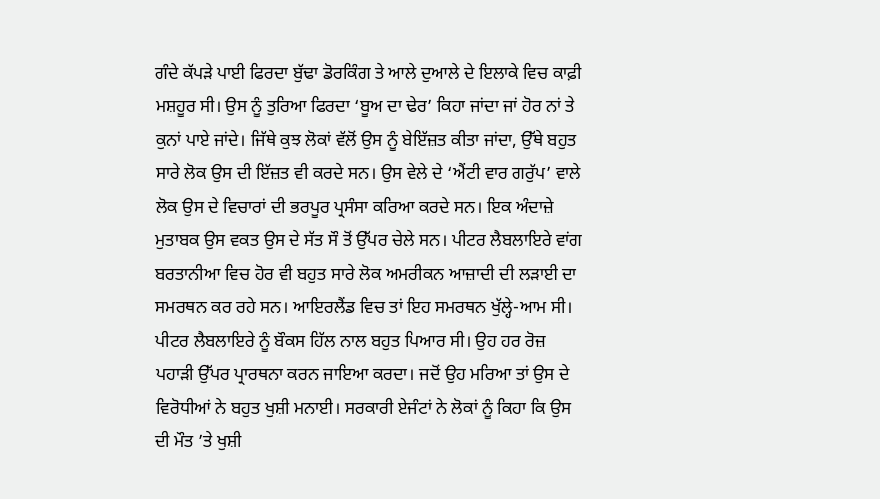ਗੰਦੇ ਕੱਪੜੇ ਪਾਈ ਫਿਰਦਾ ਬੁੱਢਾ ਡੋਰਕਿੰਗ ਤੇ ਆਲੇ ਦੁਆਲੇ ਦੇ ਇਲਾਕੇ ਵਿਚ ਕਾਫ਼ੀ ਮਸ਼ਹੂਰ ਸੀ। ਉਸ ਨੂੰ ਤੁਰਿਆ ਫਿਰਦਾ ‘ਬੂਅ ਦਾ ਢੇਰ’ ਕਿਹਾ ਜਾਂਦਾ ਜਾਂ ਹੋਰ ਨਾਂ ਤੇ ਕੁਨਾਂ ਪਾਏ ਜਾਂਦੇ। ਜਿੱਥੇ ਕੁਝ ਲੋਕਾਂ ਵੱਲੋਂ ਉਸ ਨੂੰ ਬੇਇੱਜ਼ਤ ਕੀਤਾ ਜਾਂਦਾ, ਉੱਥੇ ਬਹੁਤ ਸਾਰੇ ਲੋਕ ਉਸ ਦੀ ਇੱਜ਼ਤ ਵੀ ਕਰਦੇ ਸਨ। ਉਸ ਵੇਲੇ ਦੇ ‘ਐਂਟੀ ਵਾਰ ਗਰੁੱਪ’ ਵਾਲੇ ਲੋਕ ਉਸ ਦੇ ਵਿਚਾਰਾਂ ਦੀ ਭਰਪੂਰ ਪ੍ਰਸੰਸਾ ਕਰਿਆ ਕਰਦੇ ਸਨ। ਇਕ ਅੰਦਾਜ਼ੇ ਮੁਤਾਬਕ ਉਸ ਵਕਤ ਉਸ ਦੇ ਸੱਤ ਸੌ ਤੋਂ ਉੱਪਰ ਚੇਲੇ ਸਨ। ਪੀਟਰ ਲੈਬਲਾਇਰੇ ਵਾਂਗ ਬਰਤਾਨੀਆ ਵਿਚ ਹੋਰ ਵੀ ਬਹੁਤ ਸਾਰੇ ਲੋਕ ਅਮਰੀਕਨ ਆਜ਼ਾਦੀ ਦੀ ਲੜਾਈ ਦਾ ਸਮਰਥਨ ਕਰ ਰਹੇ ਸਨ। ਆਇਰਲੈਂਡ ਵਿਚ ਤਾਂ ਇਹ ਸਮਰਥਨ ਖੁੱਲ੍ਹੇ-ਆਮ ਸੀ। ਪੀਟਰ ਲੈਬਲਾਇਰੇ ਨੂੰ ਬੌਕਸ ਹਿੱਲ ਨਾਲ ਬਹੁਤ ਪਿਆਰ ਸੀ। ਉਹ ਹਰ ਰੋਜ਼ ਪਹਾੜੀ ਉੱਪਰ ਪ੍ਰਾਰਥਨਾ ਕਰਨ ਜਾਇਆ ਕਰਦਾ। ਜਦੋਂ ਉਹ ਮਰਿਆ ਤਾਂ ਉਸ ਦੇ ਵਿਰੋਧੀਆਂ ਨੇ ਬਹੁਤ ਖੁਸ਼ੀ ਮਨਾਈ। ਸਰਕਾਰੀ ਏਜੰਟਾਂ ਨੇ ਲੋਕਾਂ ਨੂੰ ਕਿਹਾ ਕਿ ਉਸ ਦੀ ਮੌਤ ’ਤੇ ਖੁਸ਼ੀ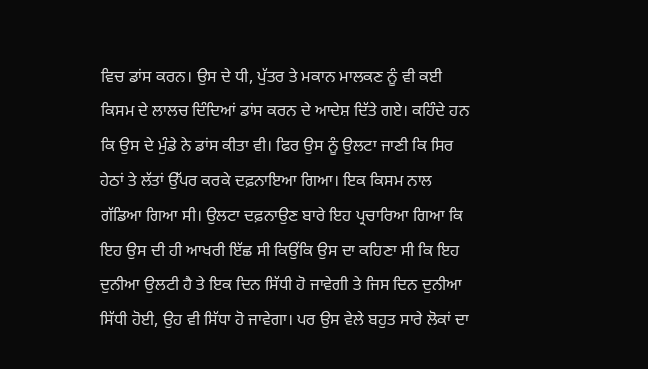ਵਿਚ ਡਾਂਸ ਕਰਨ। ਉਸ ਦੇ ਧੀ, ਪੁੱਤਰ ਤੇ ਮਕਾਨ ਮਾਲਕਣ ਨੂੰ ਵੀ ਕਈ ਕਿਸਮ ਦੇ ਲਾਲਚ ਦਿੰਦਿਆਂ ਡਾਂਸ ਕਰਨ ਦੇ ਆਦੇਸ਼ ਦਿੱਤੇ ਗਏ। ਕਹਿੰਦੇ ਹਨ ਕਿ ਉਸ ਦੇ ਮੁੰਡੇ ਨੇ ਡਾਂਸ ਕੀਤਾ ਵੀ। ਫਿਰ ਉਸ ਨੂੰ ਉਲਟਾ ਜਾਣੀ ਕਿ ਸਿਰ ਹੇਠਾਂ ਤੇ ਲੱਤਾਂ ਉੱਪਰ ਕਰਕੇ ਦਫ਼ਨਾਇਆ ਗਿਆ। ਇਕ ਕਿਸਮ ਨਾਲ ਗੱਡਿਆ ਗਿਆ ਸੀ। ਉਲਟਾ ਦਫ਼ਨਾਉਣ ਬਾਰੇ ਇਹ ਪ੍ਰਚਾਰਿਆ ਗਿਆ ਕਿ ਇਹ ਉਸ ਦੀ ਹੀ ਆਖਰੀ ਇੱਛ ਸੀ ਕਿਉਂਕਿ ਉਸ ਦਾ ਕਹਿਣਾ ਸੀ ਕਿ ਇਹ ਦੁਨੀਆ ਉਲਟੀ ਹੈ ਤੇ ਇਕ ਦਿਨ ਸਿੱਧੀ ਹੋ ਜਾਵੇਗੀ ਤੇ ਜਿਸ ਦਿਨ ਦੁਨੀਆ ਸਿੱਧੀ ਹੋਈ, ਉਹ ਵੀ ਸਿੱਧਾ ਹੋ ਜਾਵੇਗਾ। ਪਰ ਉਸ ਵੇਲੇ ਬਹੁਤ ਸਾਰੇ ਲੋਕਾਂ ਦਾ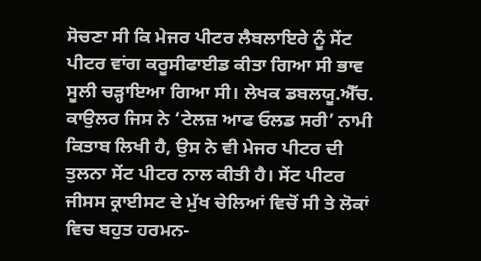ਸੋਚਣਾ ਸੀ ਕਿ ਮੇਜਰ ਪੀਟਰ ਲੈਬਲਾਇਰੇ ਨੂੰ ਸੇਂਟ ਪੀਟਰ ਵਾਂਗ ਕਰੂਸੀਫਾਈਡ ਕੀਤਾ ਗਿਆ ਸੀ ਭਾਵ ਸੂਲੀ ਚੜ੍ਹਾਇਆ ਗਿਆ ਸੀ। ਲੇਖਕ ਡਬਲਯੂ.ਐੱਚ. ਕਾਉਲਰ ਜਿਸ ਨੇ ‘ਟੇਲਜ਼ ਆਫ ਓਲਡ ਸਰੀ’ ਨਾਮੀ ਕਿਤਾਬ ਲਿਖੀ ਹੈ, ਉਸ ਨੇ ਵੀ ਮੇਜਰ ਪੀਟਰ ਦੀ ਤੁਲਨਾ ਸੇਂਟ ਪੀਟਰ ਨਾਲ ਕੀਤੀ ਹੈ। ਸੇਂਟ ਪੀਟਰ ਜੀਸਸ ਕ੍ਰਾਈਸਟ ਦੇ ਮੁੱਖ ਚੇਲਿਆਂ ਵਿਚੋਂ ਸੀ ਤੇ ਲੋਕਾਂ ਵਿਚ ਬਹੁਤ ਹਰਮਨ-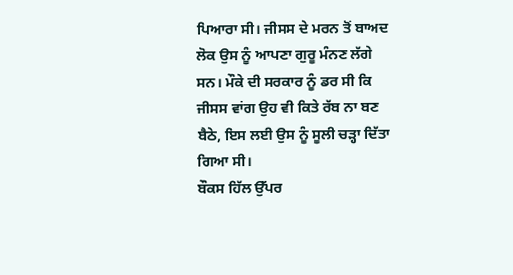ਪਿਆਰਾ ਸੀ। ਜੀਸਸ ਦੇ ਮਰਨ ਤੋਂ ਬਾਅਦ ਲੋਕ ਉਸ ਨੂੰ ਆਪਣਾ ਗੁਰੂ ਮੰਨਣ ਲੱਗੇ ਸਨ। ਮੌਕੇ ਦੀ ਸਰਕਾਰ ਨੂੰ ਡਰ ਸੀ ਕਿ ਜੀਸਸ ਵਾਂਗ ਉਹ ਵੀ ਕਿਤੇ ਰੱਬ ਨਾ ਬਣ ਬੈਠੇ, ਇਸ ਲਈ ਉਸ ਨੂੰ ਸੂਲੀ ਚੜ੍ਹਾ ਦਿੱਤਾ ਗਿਆ ਸੀ।
ਬੌਕਸ ਹਿੱਲ ਉੱਪਰ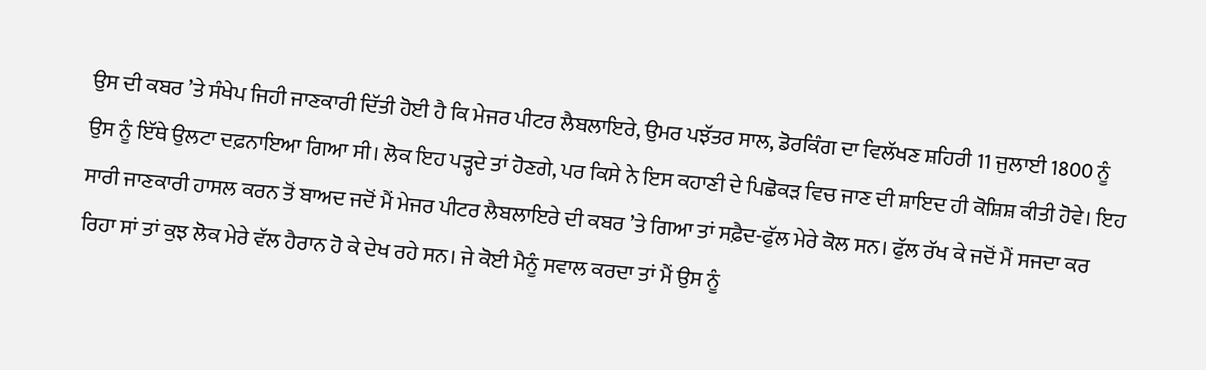ਉਸ ਦੀ ਕਬਰ ’ਤੇ ਸੰਖੇਪ ਜਿਹੀ ਜਾਣਕਾਰੀ ਦਿੱਤੀ ਹੋਈ ਹੈ ਕਿ ਮੇਜਰ ਪੀਟਰ ਲੈਬਲਾਇਰੇ, ਉਮਰ ਪਝੱਤਰ ਸਾਲ, ਡੋਰਕਿੰਗ ਦਾ ਵਿਲੱਖਣ ਸ਼ਹਿਰੀ 11 ਜੁਲਾਈ 1800 ਨੂੰ ਉਸ ਨੂੰ ਇੱਥੇ ਉਲਟਾ ਦਫ਼ਨਾਇਆ ਗਿਆ ਸੀ। ਲੋਕ ਇਹ ਪੜ੍ਹਦੇ ਤਾਂ ਹੋਣਗੇ, ਪਰ ਕਿਸੇ ਨੇ ਇਸ ਕਹਾਣੀ ਦੇ ਪਿਛੋਕੜ ਵਿਚ ਜਾਣ ਦੀ ਸ਼ਾਇਦ ਹੀ ਕੋਸ਼ਿਸ਼ ਕੀਤੀ ਹੋਵੇ। ਇਹ ਸਾਰੀ ਜਾਣਕਾਰੀ ਹਾਸਲ ਕਰਨ ਤੋਂ ਬਾਅਦ ਜਦੋਂ ਮੈਂ ਮੇਜਰ ਪੀਟਰ ਲੈਬਲਾਇਰੇ ਦੀ ਕਬਰ ’ਤੇ ਗਿਆ ਤਾਂ ਸਫ਼ੈਦ-ਫੁੱਲ ਮੇਰੇ ਕੋਲ ਸਨ। ਫੁੱਲ ਰੱਖ ਕੇ ਜਦੋਂ ਮੈਂ ਸਜਦਾ ਕਰ ਰਿਹਾ ਸਾਂ ਤਾਂ ਕੁਝ ਲੋਕ ਮੇਰੇ ਵੱਲ ਹੈਰਾਨ ਹੋ ਕੇ ਦੇਖ ਰਹੇ ਸਨ। ਜੇ ਕੋਈ ਮੈਨੂੰ ਸਵਾਲ ਕਰਦਾ ਤਾਂ ਮੈਂ ਉਸ ਨੂੰ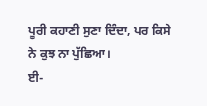ਪੂਰੀ ਕਹਾਣੀ ਸੁਣਾ ਦਿੰਦਾ, ਪਰ ਕਿਸੇ ਨੇ ਕੁਝ ਨਾ ਪੁੱਛਿਆ।
ਈ-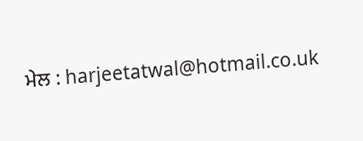ਮੇਲ : harjeetatwal@hotmail.co.uk